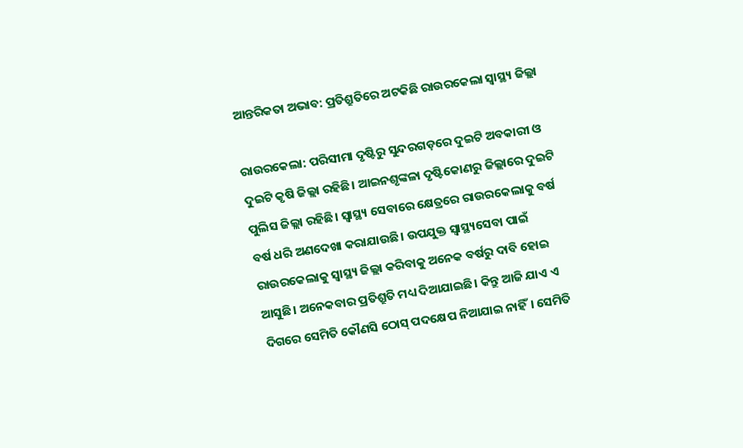ଆନ୍ତରିକତା ଅଭାବ: ପ୍ରତିଶ୍ରୁତିରେ ଅଟକିଛି ରାଉରକେଲା ସ୍ବାସ୍ଥ୍ୟ ଜିଲ୍ଲା

ରାଉରକେଲା: ପରିସୀମା ଦୃଷ୍ଟିରୁ ସୁନ୍ଦରଗଡ଼ରେ ଦୁଇଟି ଅବକାରୀ ଓ ଦୁଇଟି କୃଷି ଜିଲ୍ଲା ରହିଛି। ଆଇନଶୃଙ୍କଳା ଦୃଷ୍ଟିକୋଣରୁ ଜିଲ୍ଲାରେ ଦୁଇଟି ପୁଲିସ ଜିଲ୍ଲା ରହିଛି। ସ୍ବାସ୍ଥ୍ୟ ସେବାରେ କ୍ଷେତ୍ରରେ ରାଉରକେଲାକୁ ବର୍ଷ ବର୍ଷ ଧରି ଅଣଦେଖା କରାଯାଉଛି। ଉପଯୁକ୍ତ ସ୍ବାସ୍ଥ୍ୟସେବା ପାଇଁ ରାଉରକେଲାକୁ ସ୍ବାସ୍ଥ୍ୟ ଜିଲ୍ଲା କରିବାକୁ ଅନେକ ବର୍ଷରୁ ଦାବି ହୋଇ ଆସୁଛି। ଅନେକବାର ପ୍ରତିଶ୍ରୁତି ମଧ୍ୟ ଦିଆଯାଇଛି। କିନ୍ତୁ ଆଜି ଯାଏ ଏ ଦିଗରେ ସେମିତି କୌଣସି ଠୋସ୍‌ ପଦକ୍ଷେପ ନିଆଯାଇ ନାହିଁ। ସେମିତି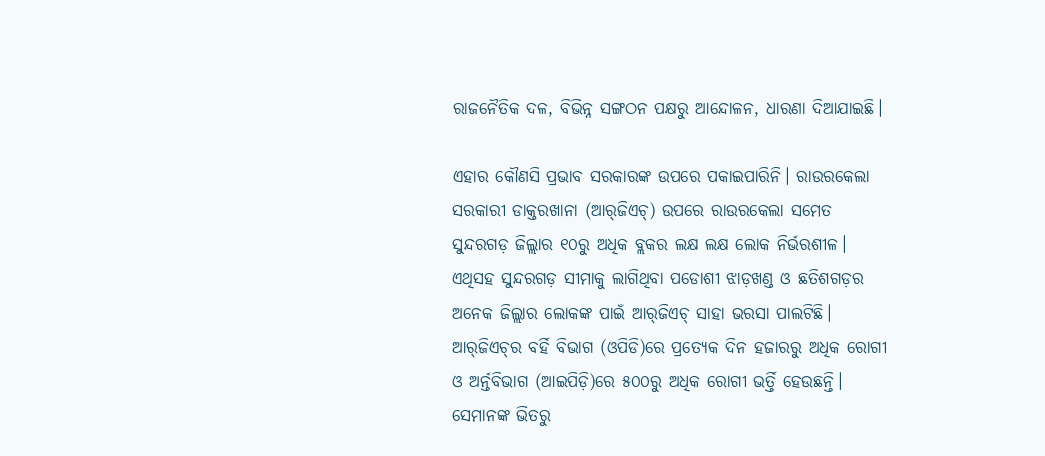ରାଜନୈତିକ ଦଳ, ବିଭିନ୍ନ ସଙ୍ଗଠନ ପକ୍ଷରୁ ଆନ୍ଦୋଳନ, ଧାରଣା ଦିଆଯାଇଛି।

ଏହାର କୌଣସି ପ୍ରଭାବ ସରକାରଙ୍କ ଉପରେ ପକାଇପାରିନି। ରାଉରକେଲା ସରକାରୀ ଡାକ୍ତରଖାନା (ଆର୍‌ଜିଏଚ୍‌) ଉପରେ ରାଉରକେଲା ସମେତ ସୁନ୍ଦରଗଡ଼ ଜିଲ୍ଲାର ୧୦ରୁ ଅଧିକ ବ୍ଲକର ଲକ୍ଷ ଲକ୍ଷ ଲୋକ ନିର୍ଭରଶୀଳ। ଏଥିସହ ସୁନ୍ଦରଗଡ଼ ସୀମାକୁ ଲାଗିଥିବା ପଡୋଶୀ ଝାଡ଼ଖଣ୍ଡ ଓ ଛତିଶଗଡ଼ର ଅନେକ ଜିଲ୍ଲାର ଲୋକଙ୍କ ପାଇଁ ଆର୍‌ଜିଏଚ୍‌ ସାହା ଭରସା ପାଲଟିଛି। ଆର୍‌ଜିଏଚ୍‌ର ବର୍ହି ବିଭାଗ (ଓପିଡି)ରେ ପ୍ରତ୍ୟେକ ଦିନ ହଜାରରୁ ଅଧିକ ରୋଗୀ ଓ ଅର୍ନ୍ତବିଭାଗ (ଆଇପିଡ଼ି)ରେ ୫୦୦ରୁ ଅଧିକ ରୋଗୀ ଭର୍ତ୍ତି ହେଉଛନ୍ତି। ସେମାନଙ୍କ ଭିତରୁ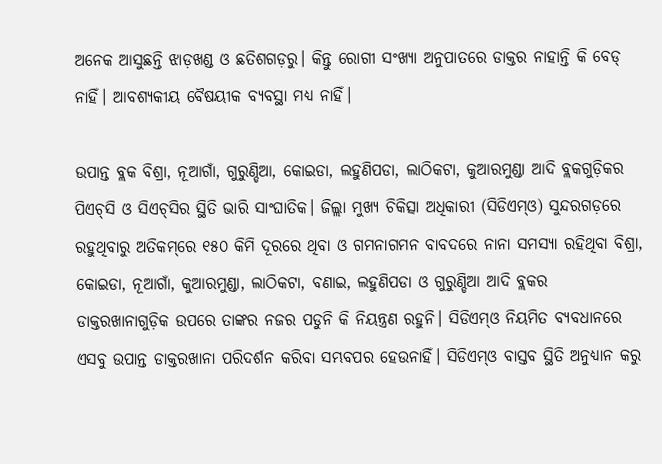ଅନେକ ଆସୁଛନ୍ତି ଝାଡ଼ଖଣ୍ଡ ଓ ଛତିଶଗଡ଼ରୁ। କିନ୍ତୁ ରୋଗୀ ସଂଖ୍ୟା ଅନୁପାତରେ ଡାକ୍ତର ନାହାନ୍ତି କି ବେଡ୍‌ ନାହିଁ। ଆବଶ୍ୟକୀୟ ବୈଷୟୀକ ବ୍ୟବସ୍ଥା ମଧ୍ୟ ନାହିଁ।

ଉପାନ୍ତ ବ୍ଲକ ବିଶ୍ରା, ନୂଆଗାଁ, ଗୁରୁଣ୍ଡିଆ, କୋଇଡା, ଲହୁଣିପଡା, ଲାଠିକଟା, କୁଆରମୁଣ୍ଡା ଆଦି ବ୍ଲକଗୁଡ଼ିକର ପିଏଚ୍‌ସି ଓ ସିଏଚ୍‌ସିର ସ୍ଥିତି ଭାରି ସାଂଘାତିକ। ଜିଲ୍ଲା ମୁଖ୍ୟ ଚିକିତ୍ସା ଅଧିକାରୀ (ସିଡିଏମ୍‌ଓ) ସୁନ୍ଦରଗଡ଼ରେ ରହୁଥିବାରୁ ଅତିକମ୍‌ରେ ୧୫୦ କିମି ଦୂରରେ ଥିବା ଓ ଗମନାଗମନ ବାବଦରେ ନାନା ସମସ୍ୟା ରହିଥିବା ବିଶ୍ରା, କୋଇଡା, ନୂଆଗାଁ, କୁଆରମୁଣ୍ଡା, ଲାଠିକଟା, ବଣାଇ, ଲହୁଣିପଡା ଓ ଗୁରୁଣ୍ଡିଆ ଆଦି ବ୍ଲକର ଡାକ୍ତରଖାନାଗୁଡ଼ିକ ଉପରେ ତାଙ୍କର ନଜର ପଡୁନି କି ନିୟନ୍ତ୍ରଣ ରହୁନି। ସିଡିଏମ୍‌ଓ ନିୟମିତ ବ୍ୟବଧାନରେ ଏସବୁ ଉପାନ୍ତ ଡାକ୍ତରଖାନା ପରିଦର୍ଶନ କରିବା ସମ୍ଭବପର ହେଉନାହିଁ। ସିଡିଏମ୍‌ଓ ବାସ୍ତବ ସ୍ଥିତି ଅନୁଧ୍ୟାନ କରୁ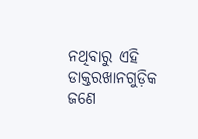ନଥିବାରୁ ଏହି ଡାକ୍ତରଖାନଗୁଡ଼ିକ ଜଣେ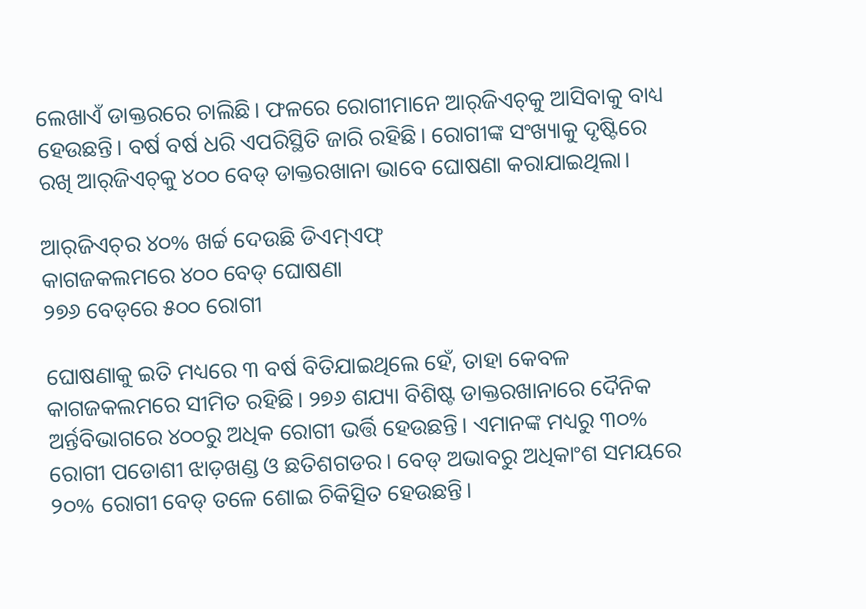ଲେଖାଏଁ ଡାକ୍ତରରେ ଚାଲିଛି। ଫଳରେ ରୋଗୀମାନେ ଆର୍‌ଜିଏଚ୍‌କୁ ଆସିବାକୁ ବାଧ୍ୟ ହେଉଛନ୍ତି। ବର୍ଷ ବର୍ଷ ଧରି ଏପରିସ୍ଥିତି ଜାରି ରହିଛି। ରୋଗୀଙ୍କ ସଂଖ୍ୟାକୁ ଦୃଷ୍ଟିରେ ରଖି ଆର୍‌ଜିଏଚ୍‌କୁ ୪୦୦ ‌ବେଡ୍‌ ଡାକ୍ତରଖାନା ଭାବେ ଘୋଷଣା କରାଯାଇଥିଲା।

ଆର୍‌ଜିଏଚ୍‌ର ୪୦% ଖର୍ଚ୍ଚ ଦେଉଛି ଡିଏମ୍‌ଏଫ୍
କାଗଜକଲମରେ ୪୦୦ ବେଡ୍‌ ଘୋଷଣା
୨୭୬ ବେଡ୍‌ରେ ୫୦୦ ରୋଗୀ

ଘୋଷଣାକୁ ଇତି ମଧ୍ୟରେ ୩ ବର୍ଷ ବିତିଯାଇଥିଲେ ହେଁ, ତାହା କେବଳ କାଗଜକଲମରେ ସୀମିତ ରହିଛି। ୨୭୬ ଶଯ୍ୟା ବିଶିଷ୍ଟ ଡାକ୍ତରଖାନାରେ ଦୈନିକ ଅର୍ନ୍ତବିଭାଗରେ ୪୦୦ରୁ ଅଧିକ ରୋଗୀ ଭର୍ତ୍ତି ହେଉଛନ୍ତି। ଏମାନଙ୍କ ମଧ୍ୟରୁ ୩୦% ରୋଗୀ ପଡୋଶୀ ଝାଡ଼ଖଣ୍ଡ ଓ ଛତିଶଗଡର। ବେଡ୍‌ ଅଭାବରୁ ଅଧିକାଂଶ ସମୟରେ ୨୦% ରୋଗୀ ବେଡ୍‌ ତଳେ ଶୋଇ ଚିକିତ୍ସିତ ହେଉଛନ୍ତି।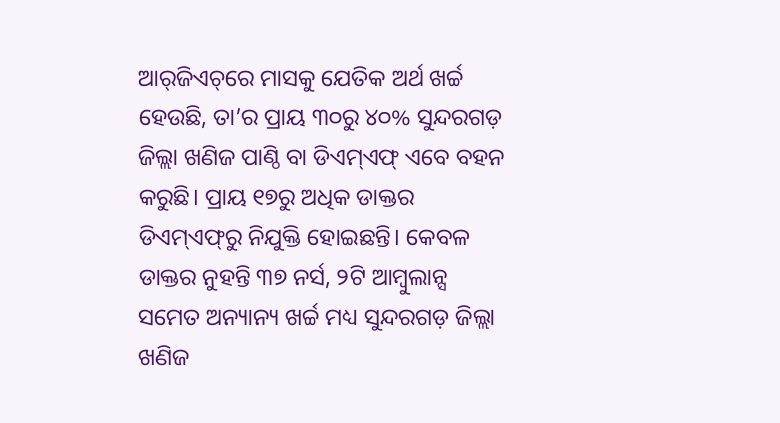ଆର୍‌ଜିଏଚ୍‌ରେ ମାସକୁ ଯେତିକ ଅର୍ଥ ଖର୍ଚ୍ଚ ହେଉଛି, ତା’ର ପ୍ରାୟ ୩୦ରୁ ୪୦% ସୁନ୍ଦରଗଡ଼ ଜିଲ୍ଲା ଖଣିଜ ପାଣ୍ଠି ବା ଡିଏମ୍‌ଏଫ୍ ଏବେ ବହନ କରୁଛି। ପ୍ରାୟ ୧୭ରୁ ଅଧିକ ଡାକ୍ତର ଡିଏମ୍‌ଏଫ୍‌ରୁ ନିଯୁକ୍ତି ହୋଇଛନ୍ତି। କେବଳ ଡାକ୍ତର ନୁହନ୍ତି ୩୭ ନର୍ସ, ୨ଟି ଆମ୍ବୁଲାନ୍ସ ସମେତ ଅନ୍ୟାନ୍ୟ ଖର୍ଚ୍ଚ ମଧ୍ୟ ସୁନ୍ଦରଗଡ଼ ଜିଲ୍ଲା ଖଣିଜ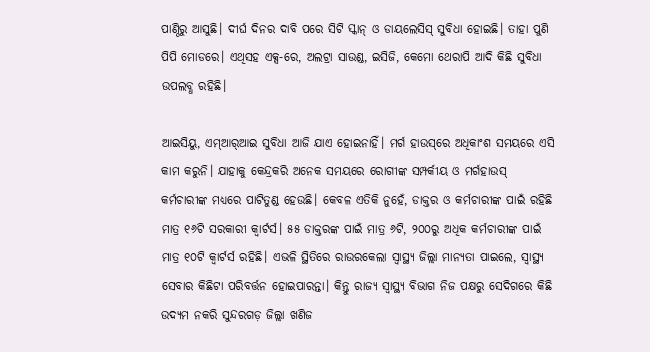ପାଣ୍ଠିରୁ ଆସୁଛି। ଦୀର୍ଘ ଦିନର ଦାବି ପରେ ସିଟି ସ୍କାନ୍ ଓ ଡାୟଲେସିସ୍‌ ସୁବିଧା ହୋଇଛି। ତାହା ପୁଣି ପିପି ମୋଡରେ। ଏଥିସହ ଏକ୍ସ-ରେ, ଅଲଟ୍ରା ସାଉଣ୍ଡ, ଇସିଜି, କେମୋ ‌ଥେରାପି ଆଦି କିଛି ସୁବିଧା ଉପଲବ୍ଧ ରହିଛି।

ଆଇସିୟୁ, ଏମ୍‌ଆର୍‌ଆଇ ସୁବିଧା ଆଜି ଯାଏ ହୋଇନାହିଁ। ମର୍ଗ ହାଉସ୍‌ରେ ଅଧିକାଂଶ ସମୟରେ ଏସି କାମ କରୁନି। ଯାହାକୁ କେନ୍ଦ୍ରକରି ଅନେକ ସମୟରେ ରୋଗୀଙ୍କ ସମ୍ପର୍କୀୟ ଓ ମର୍ଗହାଉସ୍‌ କର୍ମଚାରୀଙ୍କ ମଧ୍ୟରେ ପାଟିତୁଣ୍ଡ ହେଉଛି। କେବଳ ଏତିକି ନୁହେଁ, ଡାକ୍ତର ଓ କର୍ମଚାରୀଙ୍କ ପାଇଁ ରହିଛି ମାତ୍ର ୧୬ଟି ସରକାରୀ କ୍ବାର୍ଟର୍ସ। ୫୫ ଡାକ୍ତରଙ୍କ ପାଇଁ ମାତ୍ର ୬ଟି, ୨୦୦ରୁ ଅଧିକ କର୍ମଚାରୀଙ୍କ ପାଇଁ ମାତ୍ର ୧୦ଟି କ୍ବାର୍ଟର୍ସ ରହିଛି। ଏଭଳି ସ୍ଥିତିରେ ରାଉରକେଲା ସ୍ବାସ୍ଥ୍ୟ ଜିଲ୍ଲା ମାନ୍ୟତା ପାଇଲେ, ସ୍ବାସ୍ଥ୍ୟ ସେବାର କିଛିଟା ପରିବର୍ତ୍ତନ ହୋଇପାରନ୍ତା। କିନ୍ତୁ ରାଜ୍ୟ ସ୍ବାସ୍ଥ୍ୟ ବିଭାଗ ନିଜ ପକ୍ଷରୁ ସେଦିଗରେ କିଛି ଉଦ୍ୟମ ନକରି ସୁନ୍ଦରଗଡ଼ ଜିଲ୍ଲା ଖଣିଜ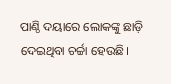ପାଣ୍ଠି ଦୟାରେ ଲୋକଙ୍କୁ ଛାଡ଼ି ଦେଇଥିବା ଚର୍ଚ୍ଚା ହେଉଛି।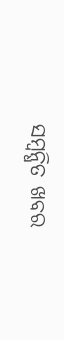ସମ୍ବନ୍ଧିତ ଖବର